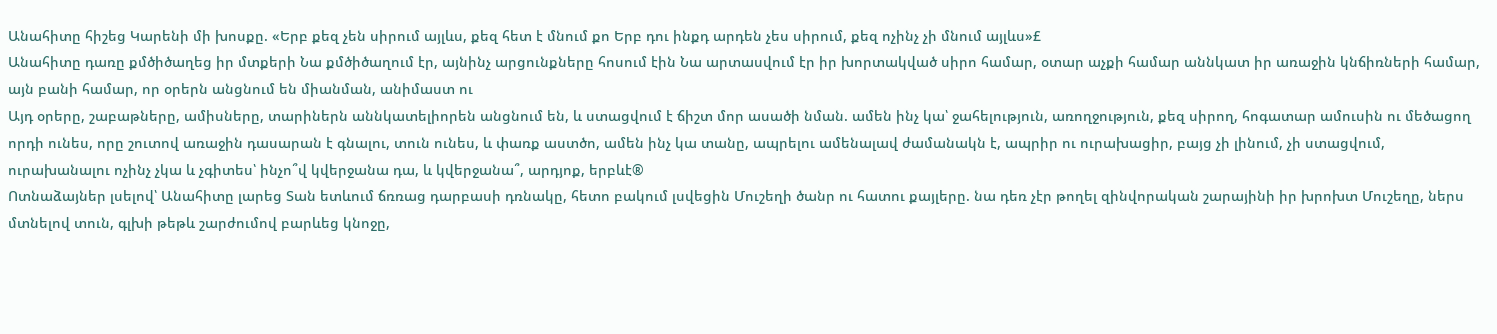Անահիտը հիշեց Կարենի մի խոսքը. «Երբ քեզ չեն սիրում այլևս, քեզ հետ է մնում քո Երբ դու ինքդ արդեն չես սիրում, քեզ ոչինչ չի մնում այլևս»£
Անահիտը դառը քմծիծաղեց իր մտքերի Նա քմծիծաղում էր, այնինչ արցունքները հոսում էին Նա արտասվում էր իր խորտակված սիրո համար, օտար աչքի համար աննկատ իր առաջին կնճիռների համար, այն բանի համար, որ օրերն անցնում են միանման, անիմաստ ու
Այդ օրերը, շաբաթները, ամիսները, տարիներն աննկատելիորեն անցնում են, և ստացվում է ճիշտ մոր ասածի նման. ամեն ինչ կա՝ ջահելություն, առողջություն, քեզ սիրող, հոգատար ամուսին ու մեծացող որդի ունես, որը շուտով առաջին դասարան է գնալու, տուն ունես, և փառք աստծո, ամեն ինչ կա տանը, ապրելու ամենալավ ժամանակն է, ապրիր ու ուրախացիր, բայց չի լինում, չի ստացվում, ուրախանալու ոչինչ չկա և չգիտես՝ ինչո՞վ կվերջանա դա, և կվերջանա՞, արդյոք, երբևէ®
Ոտնաձայներ լսելով՝ Անահիտը լարեց Տան ետևում ճռռաց դարբասի դռնակը, հետո բակում լսվեցին Մուշեղի ծանր ու հատու քայլերը. նա դեռ չէր թողել զինվորական շարայինի իր խրոխտ Մուշեղը, ներս մտնելով տուն, գլխի թեթև շարժումով բարևեց կնոջը,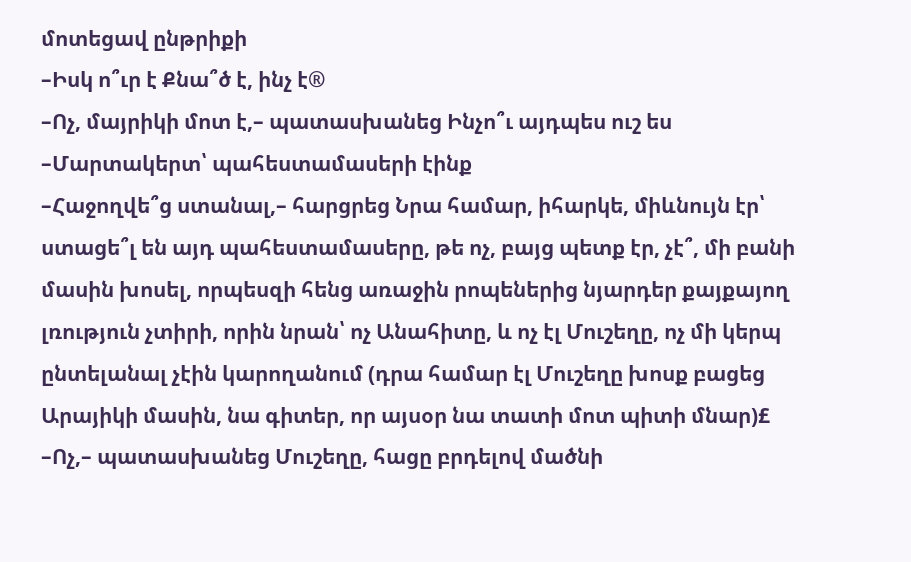մոտեցավ ընթրիքի
–Իսկ ո՞ւր է Քնա՞ծ է, ինչ է®
–Ոչ, մայրիկի մոտ է,– պատասխանեց Ինչո՞ւ այդպես ուշ ես
–Մարտակերտ՝ պահեստամասերի էինք
–Հաջողվե՞ց ստանալ,– հարցրեց Նրա համար, իհարկե, միևնույն էր՝ ստացե՞լ են այդ պահեստամասերը, թե ոչ, բայց պետք էր, չէ՞, մի բանի մասին խոսել, որպեսզի հենց առաջին րոպեներից նյարդեր քայքայող լռություն չտիրի, որին նրան՝ ոչ Անահիտը, և ոչ էլ Մուշեղը, ոչ մի կերպ ընտելանալ չէին կարողանում (դրա համար էլ Մուշեղը խոսք բացեց Արայիկի մասին, նա գիտեր, որ այսօր նա տատի մոտ պիտի մնար)£
–Ոչ,– պատասխանեց Մուշեղը, հացը բրդելով մածնի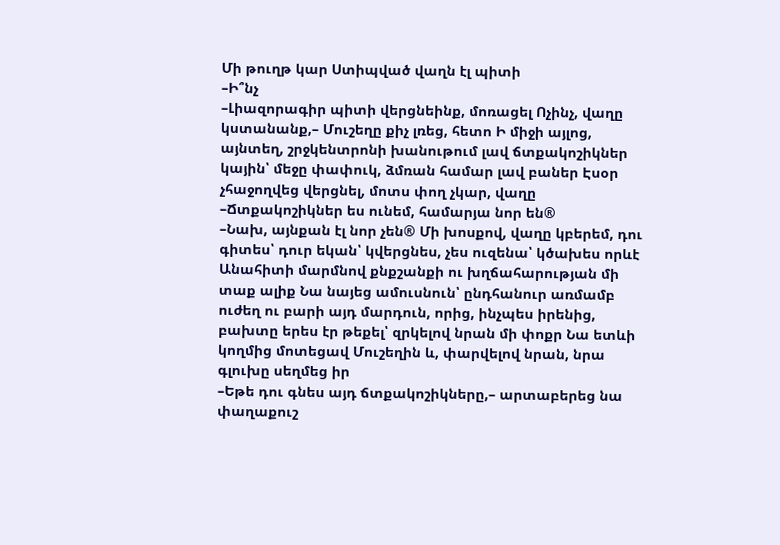Մի թուղթ կար Ստիպված վաղն էլ պիտի
–Ի՞նչ
–Լիազորագիր պիտի վերցնեինք, մոռացել Ոչինչ, վաղը կստանանք,– Մուշեղը քիչ լռեց, հետո Ի միջի այլոց, այնտեղ, շրջկենտրոնի խանութում լավ ճտքակոշիկներ կային՝ մեջը փափուկ, ձմռան համար լավ բաներ Էսօր չհաջողվեց վերցնել, մոտս փող չկար, վաղը
–Ճտքակոշիկներ ես ունեմ, համարյա նոր են®
–Նախ, այնքան էլ նոր չեն® Մի խոսքով, վաղը կբերեմ, դու գիտես՝ դուր եկան՝ կվերցնես, չես ուզենա՝ կծախես որևէ Անահիտի մարմնով քնքշանքի ու խղճահարության մի տաք ալիք Նա նայեց ամուսնուն՝ ընդհանուր առմամբ ուժեղ ու բարի այդ մարդուն, որից, ինչպես իրենից, բախտը երես էր թեքել՝ զրկելով նրան մի փոքր Նա ետևի կողմից մոտեցավ Մուշեղին և, փարվելով նրան, նրա գլուխը սեղմեց իր
–Եթե դու գնես այդ ճտքակոշիկները,– արտաբերեց նա փաղաքուշ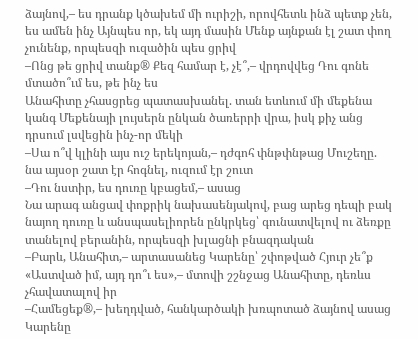ձայնով,– ես դրանք կծախեմ մի ուրիշի, որովհետև ինձ պետք չեն, ես ամեն ինչ Այնպես որ, եկ այդ մասին Մենք այնքան էլ շատ փող չունենք, որպեսզի ուզածին պես ցրիվ
–Ոնց թե ցրիվ տանք® Քեզ համար է, չէ՞,– վրդովվեց Դու գոնե մտածո՞ւմ ես, թե ինչ ես
Անահիտը չհասցրեց պատասխանել. տան ետևում մի մեքենա կանգ Մեքենայի լույսերն ընկան ծառերրի վրա, իսկ քիչ անց դրսում լսվեցին ինչ-որ մեկի
–Սա ո՞վ կլինի այս ուշ երեկոյան,– դժգոհ փնթփնթաց Մուշեղը. նա այսօր շատ էր հոգնել, ուզում էր շուտ
–Դու նստիր, ես դուռը կբացեմ,– ասաց
Նա արագ անցավ փոքրիկ նախասենյակով, բաց արեց դեպի բակ նայող դուռը և անսպասելիորեն ընկրկեց՝ գունատվելով ու ձեռքը տանելով բերանին, որպեսզի խլացնի բնազդական
–Բարև, Անահիտ,– արտասանեց Կարենը՝ շփոթված Հյուր չե՞ք
«Աստված իմ, այդ դո՞ւ ես»,– մտովի շշնջաց Անահիտը, դեռևս չհավատալով իր
–Համեցեք®,– խեղդված, հանկարծակի խռպոտած ձայնով ասաց
Կարենը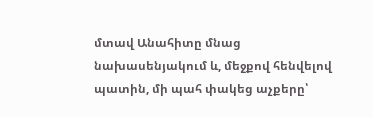մտավ Անահիտը մնաց նախասենյակում և, մեջքով հենվելով պատին, մի պահ փակեց աչքերը՝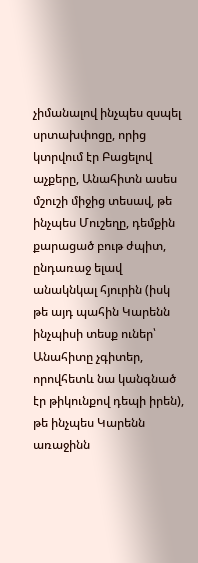չիմանալով ինչպես զսպել սրտախփոցը, որից կտրվում էր Բացելով աչքերը, Անահիտն ասես մշուշի միջից տեսավ, թե ինչպես Մուշեղը, դեմքին քարացած բութ ժպիտ, ընդառաջ ելավ անակնկալ հյուրին (իսկ թե այդ պահին Կարենն ինչպիսի տեսք ուներ՝ Անահիտը չգիտեր, որովհետև նա կանգնած էր թիկունքով դեպի իրեն), թե ինչպես Կարենն առաջինն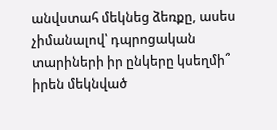անվստահ մեկնեց ձեռքը, ասես չիմանալով՝ դպրոցական տարիների իր ընկերը կսեղմի՞ իրեն մեկնված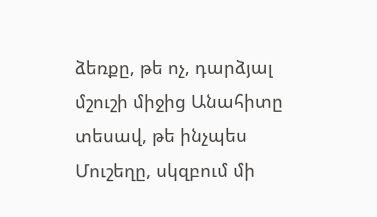ձեռքը, թե ոչ, դարձյալ մշուշի միջից Անահիտը տեսավ, թե ինչպես Մուշեղը, սկզբում մի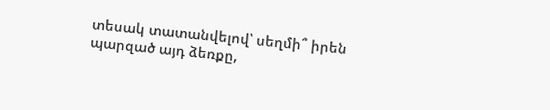տեսակ տատանվելով՝ սեղմի՞ իրեն պարզած այդ ձեռքը,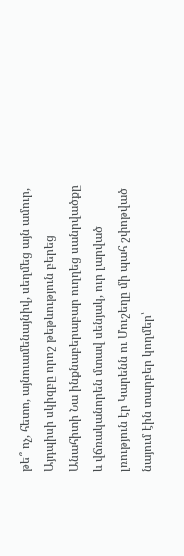թե՞ ոչ, հետո, այնուամենայնիվ, սեղմեց այն ամուր,
Այդպիսի սկիզբը որոշ թեթևություն բերեց Անահիտի Նա ինքնաբերաբար ուղղեց սանրվածքը և վճռականորեն մտավ սենյակ, ուր լարված լռություն էր Կարենն ու Մուշեղը մի պահ շփոթված նայում էին տարբեր կողմեր՝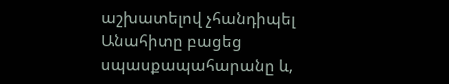աշխատելով չհանդիպել Անահիտը բացեց սպասքապահարանը և,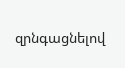զրնգացնելով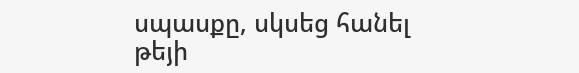սպասքը, սկսեց հանել թեյի